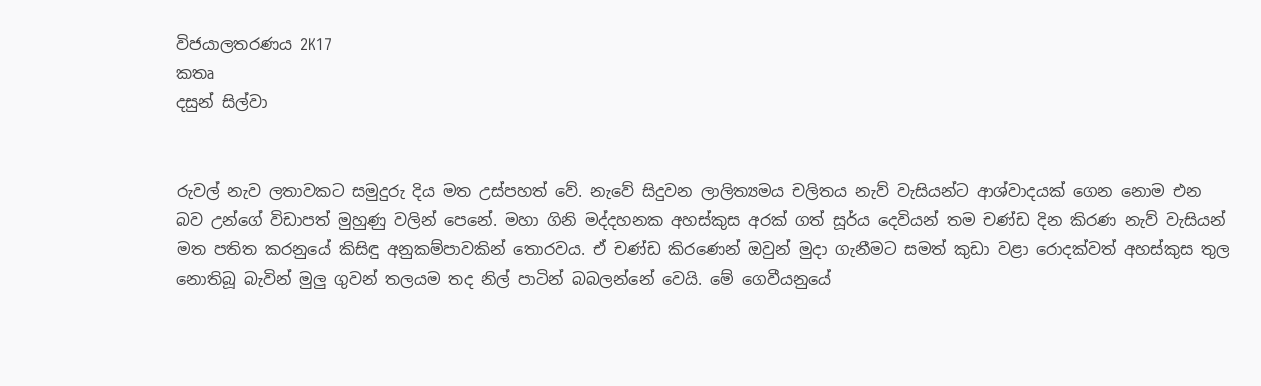විජයාලතරණය 2K17
කතෘ
දසුන් සිල්වා


රුවල් නැව ලතාවකට සමුදුරු දිය මත උස්පහත් වේ. නැවේ සිදුවන ලාලිත්‍යමය චලිතය නැව් වැසියන්ට ආශ්වාදයක් ගෙන නොම එන බව උන්ගේ විඩාපත් මුහුණු වලින් පෙනේ. මහා ගිනි මද්දහනක අහස්කුස අරක් ගත් සූර්ය දෙවියන් තම චණ්ඩ දින කිරණ නැව් වැසියන් මත පතිත කරනුයේ කිසිඳු අනුකම්පාවකින් තොරවය. ඒ චණ්ඩ කිරණෙන් ඔවුන් මුදා ගැනීමට සමත් කුඩා වළා රොදක්වත් අහස්කුස තුල නොතිබූ බැවින් මුලු ගුවන් තලයම තද නිල් පාටින් බබලන්නේ වෙයි. මේ ගෙවීයනුයේ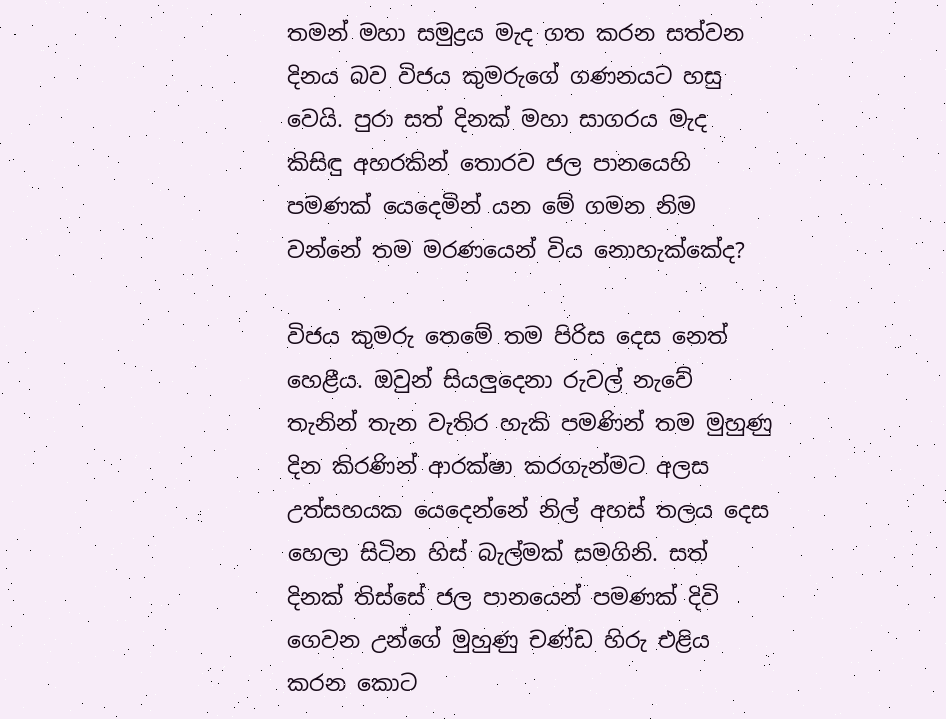තමන් මහා සමුද්‍රය මැද ගත කරන සත්වන දිනය බව විජය කුමරුගේ ගණනයට හසු වෙයි. පුරා සත් දිනක් මහා සාගරය මැද කිසිඳු අහරකින් තොරව ජල පානයෙහි පමණක් යෙදෙමින් යන මේ ගමන නිම වන්නේ තම මරණයෙන් විය නොහැක්කේද?

විජය කුමරු තෙමේ තම පිරිස දෙස නෙත් හෙළීය. ඔවුන් සියලුදෙනා රුවල් නැවේ තැනින් තැන වැතිර හැකි පමණින් තම මුහුණු දින කිරණින් ආරක්ෂා කරගැන්මට අලස උත්සහයක යෙදෙන්නේ නිල් අහස් තලය දෙස හෙලා සිටින හිස් බැල්මක් සමගිනි. සත් දිනක් තිස්සේ ජල පානයෙන් පමණක් දිවි ගෙවන උන්ගේ මුහුණු චණ්ඩ හිරු එළිය කරන කොට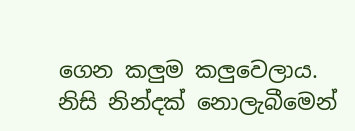ගෙන කලුම කලුවෙලාය. නිසි නින්දක් නොලැබීමෙන්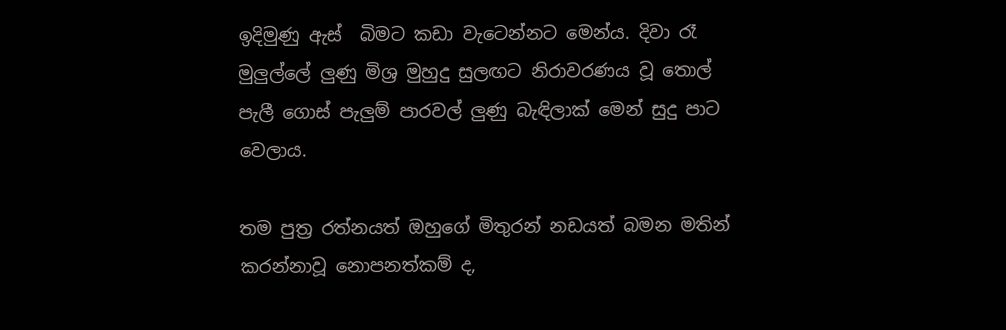ඉදිමුණු ඇස්  බිමට කඩා වැටෙන්නට මෙන්ය. දිවා රෑ මුලුල්ලේ ලුණු මිශ්‍ර මුහුදු සුලඟට නිරාවරණය වූ තොල් පැලී ගොස් පැලුම් පාරවල් ලුණු බැඳිලාක් මෙන් සුදු පාට වෙලාය.

තම පුත්‍ර රත්නයත් ඔහුගේ මිතුරන් නඩයත් බමන මතින් කරන්නාවූ නොපනත්කම් ද,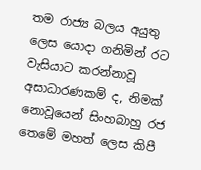තම රාජ්‍ය බලය අයුතු ලෙස යොදා ගනිමින් රට වැසියාට කරන්නාවූ අසාධාරණකම් ද, නිමක් නොවූයෙන් සිංහබාහු රජ තෙමේ මහත් ලෙස කිපී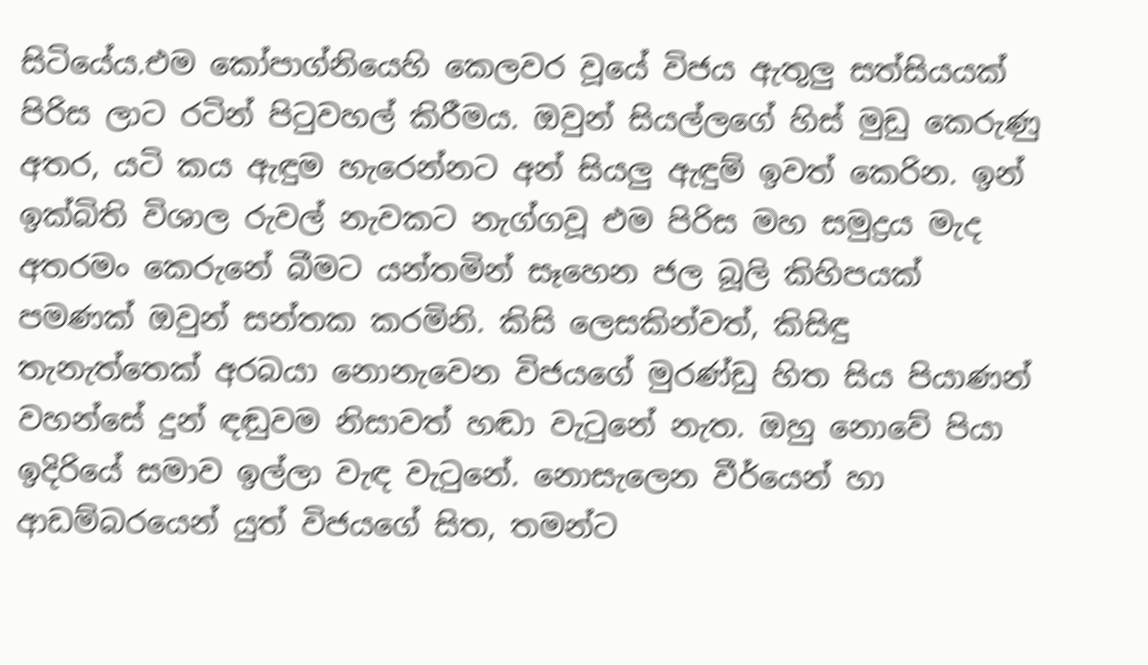සිටියේය.එම කෝපාග්නියෙහි කෙලවර වූයේ විජය ඇතුලු සත්සියයක් පිරිස ලාට රටින් පිටුවහල් කිරීමය. ඔවුන් සියල්ලගේ හිස් මුඩු කෙරුණු අතර, යටි කය ඇඳුම හැරෙන්නට අන් සියලු ඇඳුම් ඉවත් කෙරින. ඉන් ඉක්බිති විශාල රුවල් නැවකට නැග්ගවූ එම පිරිස මහ සමුද්‍රය මැද අතරමං කෙරුනේ බීමට යන්තමින් සෑහෙන ජල බූලි කිහිපයක් පමණක් ඔවුන් සන්තක කරමිනි. කිසි ලෙසකින්වත්, කිසිඳු තැනැත්තෙක් අරබයා නොනැවෙන විජයගේ මුරණ්ඩු හිත සිය පි‍යාණන් වහන්සේ දුන් ඳඬුවම නිසාවත් හඬා වැටුනේ නැත. ඔහු නොවේ පියා ඉදිරියේ සමාව ඉල්ලා වැඳ වැටුනේ. නොසැලෙන වීර්යෙන් හා ආඩම්බරයෙන් යුත් විජයගේ සිත, තමන්ට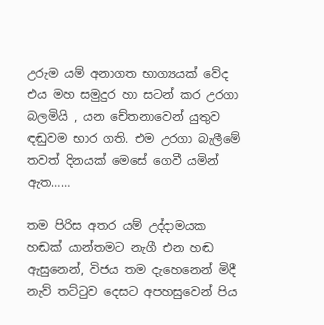උරුම යම් අනාගත භාග්‍යයක් වේද එය මහ සමුදුර හා සටන් කර උරගා බලමියි , යන චේතනාවෙන් යුතුව ඳඬුවම භාර ගති. එම උරගා බැලීමේ තවත් දිනයක් මෙසේ ගෙවී යමින් ඇත……

තම පිරිස අතර යම් උද්දාමයක හඬක් යාන්තමට නැගී එන හඬ ඇසුනෙන්, විජය තම දැහෙනෙන් මිදී නැව් තට්ටුව දෙසට අපහසුවෙන් පිය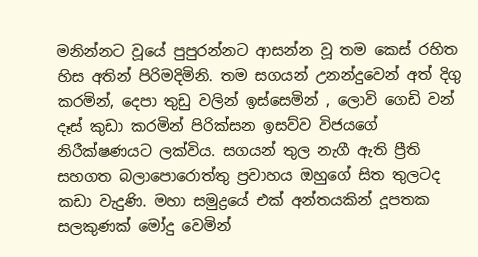මනින්නට වූයේ පුපුරන්නට ආසන්න වූ තම කෙස් රහිත හිස අතින් පිරිමදිමිනි. තම සගයන් උනන්දුවෙන් අත් දිගු කරමින්, දෙපා තුඩු වලින් ඉස්සෙමින් , ලොවි ගෙඩි වන් දෑස් කුඩා කරමින් පිරික්සන ඉසව්ව විජයගේ නිරීක්ෂණයට ලක්විය. සගයන් තුල නැගී ඇති ප්‍රීති සහගත බලාපොරොත්තු ප්‍රවාහය ඔහුගේ සිත තුලටද කඩා වැදුණි. මහා සමුද්‍රයේ එක් අන්තයකින් දූපතක සලකුණක් මෝදු වෙමින්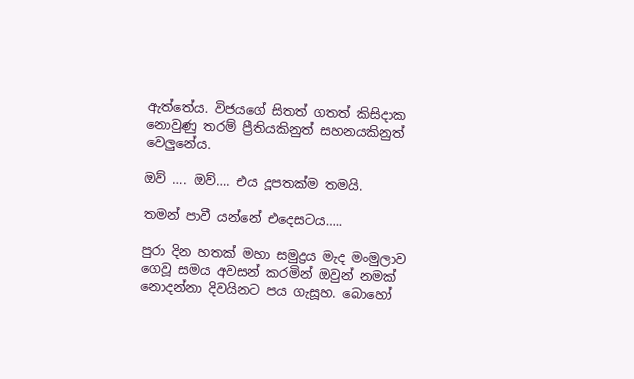ඇත්තේය. විජයගේ සිතත් ගතත් කිසිදාක නොවුණු තරම් ප්‍රීතියකිනුත් සහනයකිනුත් වෙලුනේය.

ඔව් …. ඔව්…. එය දූපතක්ම තමයි.

තමන් පාවී යන්නේ එදෙසටය…..

පුරා දින හතක් මහා සමුද්‍රය මැද මංමුලාව ගෙවූ සමය අවසන් කරමින් ඔවුන් නමක් නොදන්නා දිවයිනට පය ගැසූහ. බොහෝ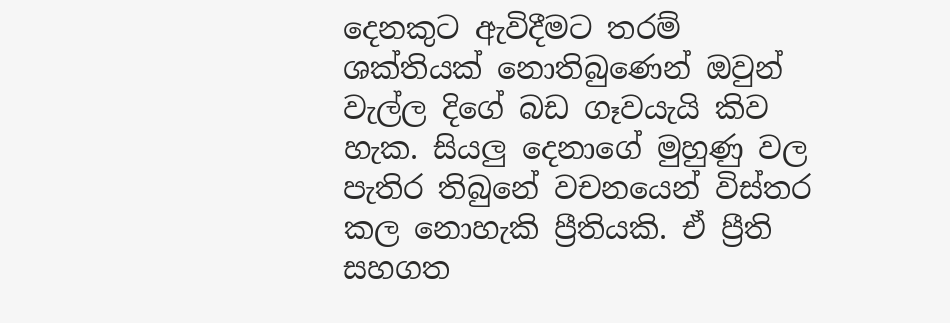දෙනකුට ඇවිදීමට තරම් ශක්තියක් නොතිබුණෙන් ඔවුන් වැල්ල දිගේ බඩ ගෑවයැයි කිව හැක. සියලු දෙනාගේ මුහුණු වල පැතිර තිබුනේ වචනයෙන් විස්තර කල නොහැකි ප්‍රීතියකි. ඒ ප්‍රීති සහගත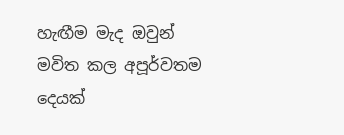හැඟීම මැද ඔවුන් මවිත කල අපූර්වතම දෙයක්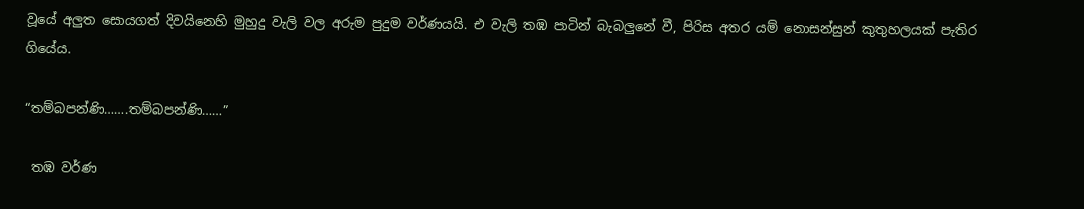වූයේ අලුත සොයගත් දිවයිනෙහි මුහුදු වැලි වල අරුම පුදුම වර්ණයයි. එ වැලි තඹ පාටින් බැබලුනේ වී, පිරිස අතර යම් නොසන්සුන් කුතුහලයක් පැතිර ගියේය.

“තම්බපන්ණි…….තම්බපන්ණි……”

 තඹ වර්ණ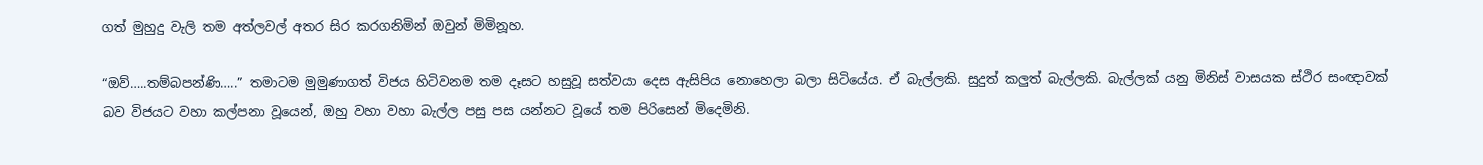ගත් මුහුදු වැලි තම අත්ලවල් අතර සිර කරගනිමින් ඔවුන් මිමිනූහ.

“ඔව්…..තම්බපන්ණි…..” තමාටම මුමුණාගත් විජය හිටිවනම තම දෑසට හසුවූ සත්වයා දෙස ඇසිපිය නොහෙලා බලා සිටියේය. ඒ බැල්ලකි. සුදුත් කලුත් බැල්ලකි. බැල්ලක් යනු මිනිස් වාසයක ස්ථිර සංඥාවක් බව විජයට වහා කල්පනා වූයෙන්, ඔහු වහා වහා බැල්ල පසු පස යන්නට වූයේ තම පිරිසෙන් මිදෙමිනි.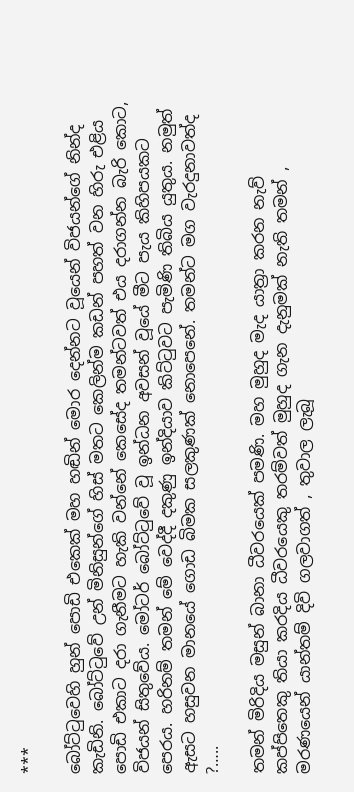***

බෝට්ටුවෙහි හුන් පොඩි එකෙක් මහ හඬින් මොර දෙන්නට වූයෙන් විජයන්ගේ නින්ද කැඩිනි. බෝට්ටුවේ උන් මිනිසුන්ගේ හිස් මතට කෙලින්ම කඩන් පහත් වන හිරු එළිය පොඩි එකාට දරා ගැනීමට හැකි වන්නේ කෙසේද තමන්ටවත් එය දරාගන්න බැරි කොට, විජයන් සිතුවේය. මෝටර් බෝට්ටුවේ වූ ඉන්ධන අවසන් වූයේ මීට පැය කිහිපයකට පෙරය. හරිනම් තමන් මේ වෙද්දී දකුණු ඉන්දියාව කිට්ටුවට පැමිණි තිබිය යුතුය. නමුත් ඇසට හසුවන මානයේ ගොඩ බිමක සලකුණක් නොපෙනේ. තමන්ට මග වැරදුනාවත්ද ?…..

තමන් මිරිදිය මසුන් බානා ධීවරයෙක් පමණි. මහ මුහුද මැද යාත්‍රා කරන නැව් කප්පිතෙකු තියා කරදිය ධීවරයෙකු තරම්වත් මුහුද ගැන දැනුමක් නැති තමන් ,  මරණයෙන් යාන්තම් දිවි ගලවාගත් , තුවාල ලැබූ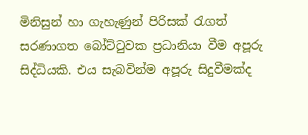මිනිසුන් හා ගැහැණුන් පිරිසක් රැගත් සරණාගත බෝට්ටුවක ප්‍රධානියා වීම අපූරු සිද්ධියකි. එය සැබවින්ම අපූරු සිදුවීමක්ද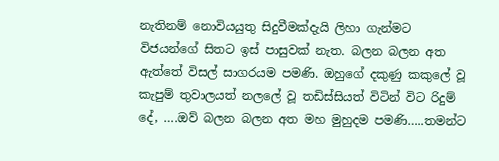නැතිනම් නොවියයුතු සිදුවීමක්දැයි ලිහා ගැන්මට විජයන්ගේ සිතට ඉස් පාසුවක් නැත. බලන බලන අත ඇත්තේ විසල් සාගරයම පමණි. ඔහුගේ දකුණු කකුලේ වූ කැපුම් තුවාලයත් නලලේ වූ තඩිස්සියත් විටින් විට රිදුම් දේ, ….ඔව් බලන බලන අත මහ මුහුදම පමණි…..තමන්ට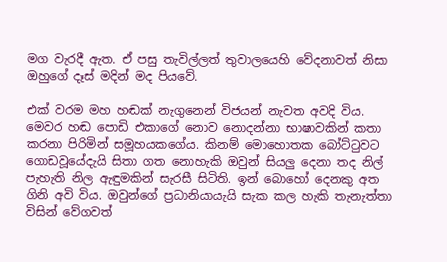මග වැරදී ඇත. ඒ පසු තැවිල්ලත් තුවාලයෙහි වේදනාවත් නිසා ඔහුගේ දෑස් මදින් මද පියවේ.

එක් වරම මහ හඬක් නැගුනෙන් විජයන් නැවත අවදි විය. මෙවර හඬ පොඩි එකාගේ නොව නොදන්නා භාෂාවකින් කතා කරනා පිරිමින් සමූහයකගේය. කිනම් මොහොතක බෝට්ටුවට ගොඩවූයේදැයි සිතා ගත නොහැකි ඔවුන් සියලු දෙනා තද නිල් පැහැති නිල ඇඳුමකින් සැරසී සිටිති. ඉන් බොහෝ දෙනකු අත ගිනි අවි විය. ඔවුන්ගේ ප්‍රධානියායැයි සැක කල හැකි තැනැත්තා විසින් වේගවත්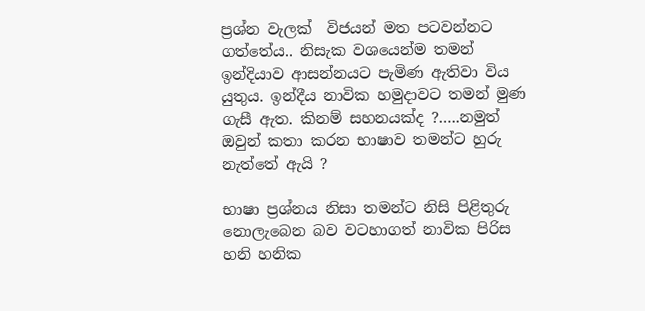ප්‍රශ්න වැලක්  විජයන් මත පටවන්නට ගත්තේය.. නිසැක වශයෙන්ම තමන් ඉන්දියාව ආසන්නයට පැමිණ ඇතිවා විය යුතුය. ඉන්දීය නාවික හමුදාවට තමන් මුණ ගැසී ඇත. කිනම් සහනයක්ද ?…..නමුත් ඔවුන් කතා කරන භාෂාව තමන්ට හුරු නැත්තේ ඇයි ?

භාෂා ප්‍රශ්නය නිසා තමන්ට නිසි පිළිතුරු නොලැබෙන බව වටහාගත් නාවික පිරිස හනි හනික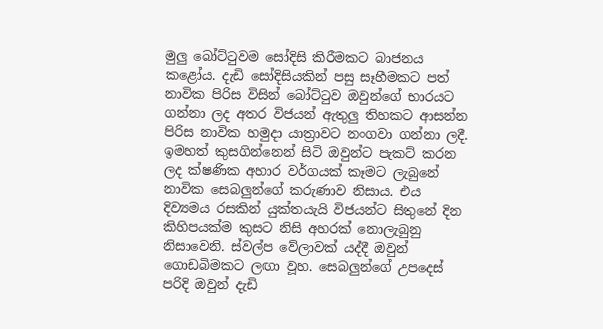මුලු බෝට්ටුවම සෝදිසි කිරීමකට බාජනය කළෝය. දැඩි සෝදිසියකින් පසු සෑහීමකට පත් නාවික පිරිස විසින් බෝට්ටුව ඔවුන්ගේ භාරයට ගන්නා ලද අතර විජයන් ඇතුලු තිහකට ආසන්න පිරිස නාවික හමුදා යාත්‍රාවට නංගවා ගන්නා ලදී. ඉමහත් කුසගින්නෙන් සිටි ඔවුන්ට පැකට් කරන ලද ක්ෂණික අහාර වර්ගයක් කෑමට ලැබුනේ නාවික සෙබලුන්ගේ කරුණාව නිසාය. එය දිව්‍යමය රසකින් යුක්තයැයි විජයන්ට සිතුනේ දින කිහිපයක්ම කුසට නිසි අහරක් නොලැබුනු නිසාවෙනි. ස්වල්ප වේලාවක් යද්දී ඔවුන් ගොඩබිමකට ලඟා වූහ. සෙබලුන්ගේ උපදෙස් පරිදි ඔවුන් දැඩි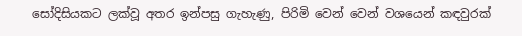සෝදිසියකට ලක්වූ අතර ඉන්පසු ගැහැණු, පිරිමි වෙන් වෙන් වශයෙන් කඳවුරක්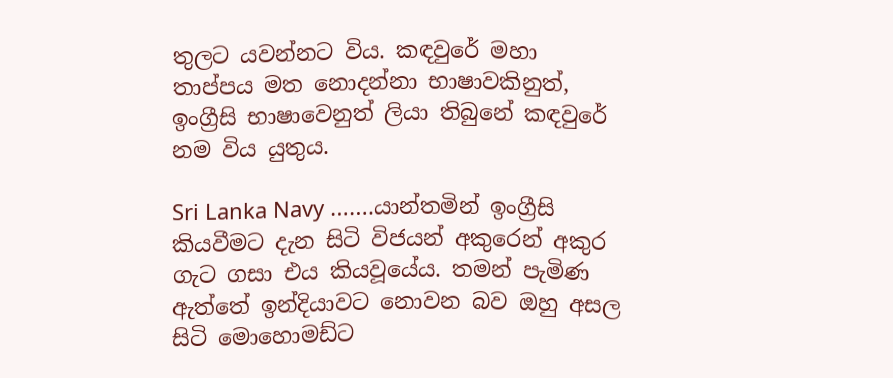තුලට යවන්නට විය. කඳවුරේ මහා තාප්පය මත නොදන්නා භාෂාවකිනුත්, ඉංග්‍රීසි භාෂාවෙනුත් ලියා තිබුනේ කඳවුරේ නම විය යුතුය.

Sri Lanka Navy …….යාන්තමින් ඉංග්‍රීසි කියවීමට දැන සිටි විජයන් අකුරෙන් අකුර ගැට ගසා එය කියවූයේය. තමන් පැමිණ ඇත්තේ ඉන්දියාවට නොවන බව ඔහු අසල සිටි මොහොමඩ්ට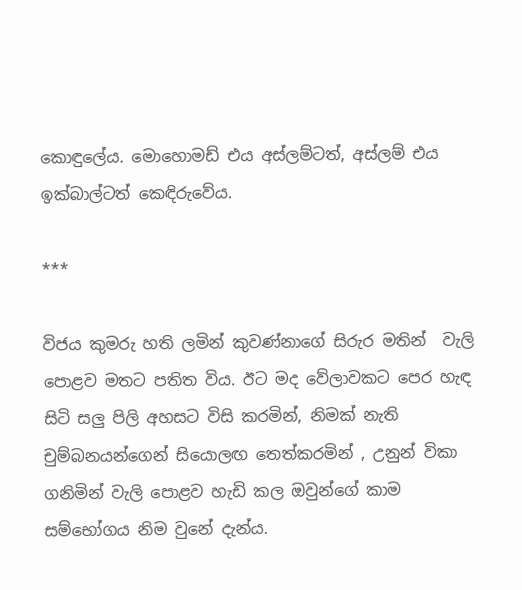කොඳුලේය. මොහොමඩ් එය අස්ලම්ටත්, අස්ලම් එය ඉක්බාල්ටත් කෙඳිරුවේය.

***

විජය කුමරු හති ලමින් කුවණ්නාගේ සිරුර මතින්  වැලි පොළව මතට පතිත විය. ඊට මද වේලාවකට පෙර හැඳ සිටි සලු පිලි අහසට විසි කරමින්, නිමක් නැති චුම්බනයන්ගෙන් සියොලඟ තෙත්කරමින් , උනුන් විකා ගනිමින් වැලි පොළව හැඩි කල ඔවුන්ගේ කාම සම්භෝගය නිම වුනේ දැන්ය.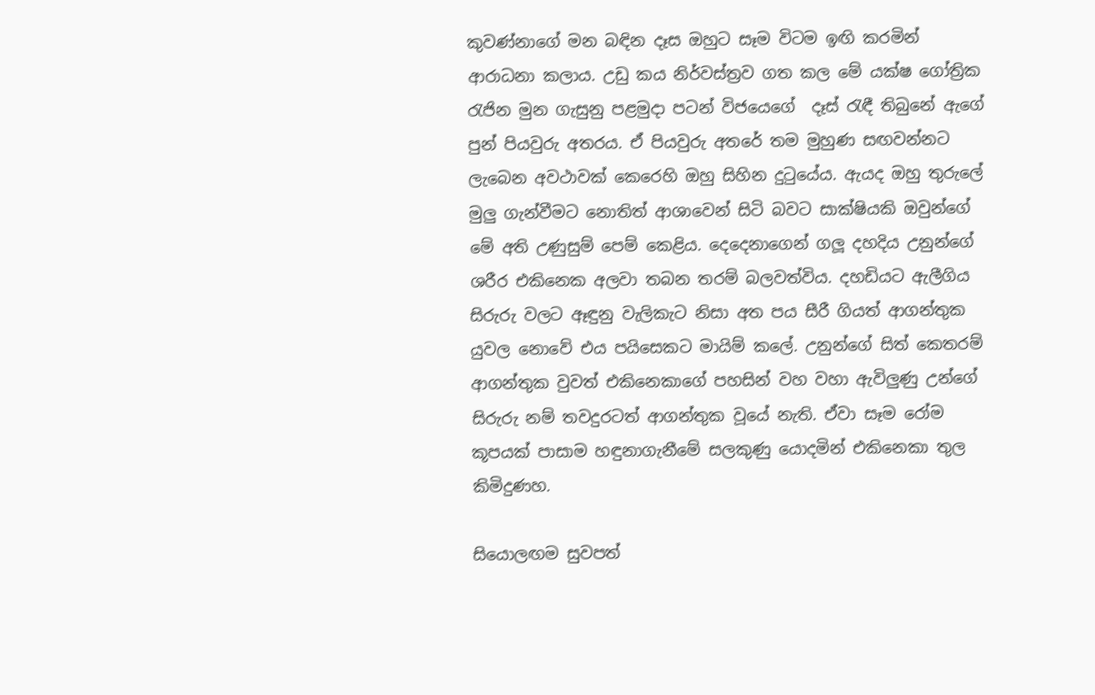කුවණ්නාගේ මන බඳින දෑස ඔහුට සෑම විටම ඉඟි කරමින් ආරාධනා කලාය. උඩු කය නිර්වස්ත්‍රව ගත කල මේ යක්ෂ ගෝත්‍රික රැජින මුන ගැසුනු පළමුදා පටන් විජයෙගේ  දෑස් රැඳී තිබුනේ ඇගේ පුන් පියවුරු අතරය. ඒ පියවුරු අතරේ තම මුහුණ සඟවන්නට ලැබෙන අවථාවක් කෙරෙහි ඔහු සිහින දුටුයේය. ඇයද ඔහු තුරුලේ මුලු ගැන්වීමට නොතිත් ආශාවෙන් සිටි බවට සාක්ෂියකි ඔවුන්ගේ මේ අති උණුසුම් පෙම් කෙළිය. දෙදෙනාගෙන් ගලූ දහදිය උනුන්ගේ ශරීර එකිනෙක අලවා තබන තරම් බලවත්විය. දහඩියට ඇලීගිය සිරුරු වලට ඈඳුනු වැලිකැට නිසා අත පය සීරී ගියත් ආගන්තුක යුවල නොවේ එය පයිසෙකට මායිම් කලේ. උනුන්ගේ සිත් කෙතරම් ආගන්තුක වුවත් එකිනෙකාගේ පහසින් වහ වහා ඇවිලුණු උන්ගේ සිරුරු නම් තවදුරටත් ආගන්තුක වූයේ නැති. ඒවා සෑම රෝම කූපයක් පාසාම හඳුනාගැනීමේ සලකුණු යොදමින් එකිනෙකා තුල කිමිදුණහ.

සියොලඟම සුවපත්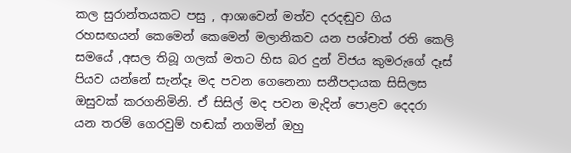කල සුරාන්තයකට පසු , ආශාවෙන් මත්ව දරදඬුව ගිය රහසඟයන් කෙමෙන් කෙමෙන් මලානිකව යන පශ්චාත් රති කෙලි සමයේ ,අසල තිබූ ගලක් මතට හිස බර දුන් විජය කුමරුගේ දෑස් පියව යන්නේ සැන්දෑ මද පවන ගෙනෙනා සනීපදායක සිසිලස ඔසුවක් කරගනිමිනි. ඒ සිසිල් මද පවන මැදින් පොළව දෙදරා යන තරම් ගෙරවුම් හඬක් නගමින් ඔහු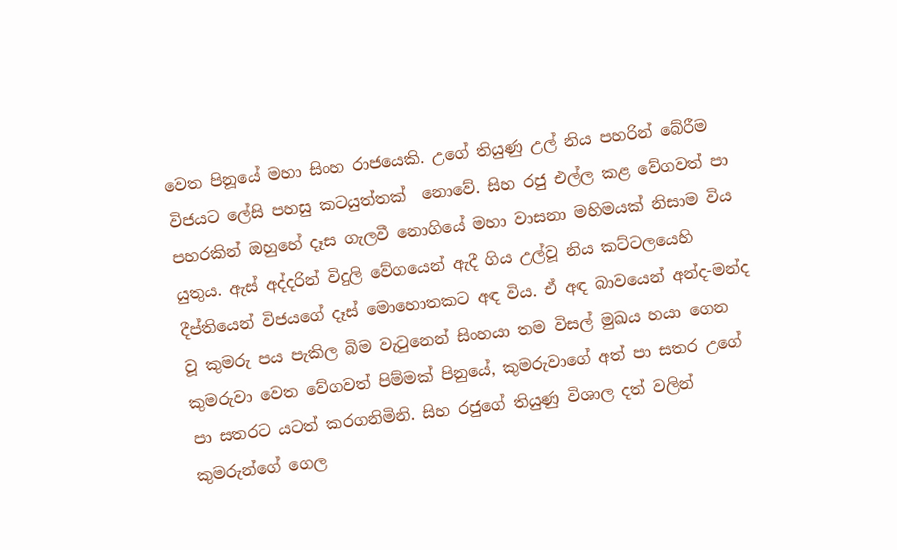වෙත පිනූයේ මහා සිංහ රාජයෙකි. උගේ තියුණු උල් නිය පහරින් බේරීම විජයට ලේසි පහසු කටයුත්තක්  නොවේ. සිහ රජු එල්ල කළ වේගවත් පා පහරකින් ඔහුහේ දෑස ගැලවී නොගියේ මහා වාසනා මහිමයක් නිසාම විය යුතුය. ඇස් අද්දරින් විදුලි වේගයෙන් ඇදී ගිය උල්වූ නිය කට්ටලයෙහි දීප්තියෙන් විජයගේ දෑස් මොහොතකට අඳ විය. ඒ අඳ බාවයෙන් අන්ද-මන්ද වූ කුමරු පය පැකිල බිම වැටුනෙන් සිංහයා තම විසල් මුඛය හයා ගෙන කුමරුවා වෙත වේගවත් පිම්මක් පිනුයේ, කුමරුවාගේ අත් පා සතර උගේ පා සතරට යටත් කරගනිමිනි. සිහ රජුගේ තියුණු විශාල දත් වලින් කුමරුන්ගේ ගෙල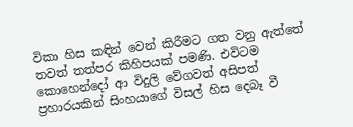විකා හිස කඳින් වෙන් කිරීමට ගත වනු ඇත්තේ තවත් තත්පර කිහිපයක් පමණි. එවිටම කොහෙන්දෝ ආ විදුලි වේගවත් අසිපත් ප්‍රහාරයකින් සිංහයාගේ විසල් හිස දෙබෑ වී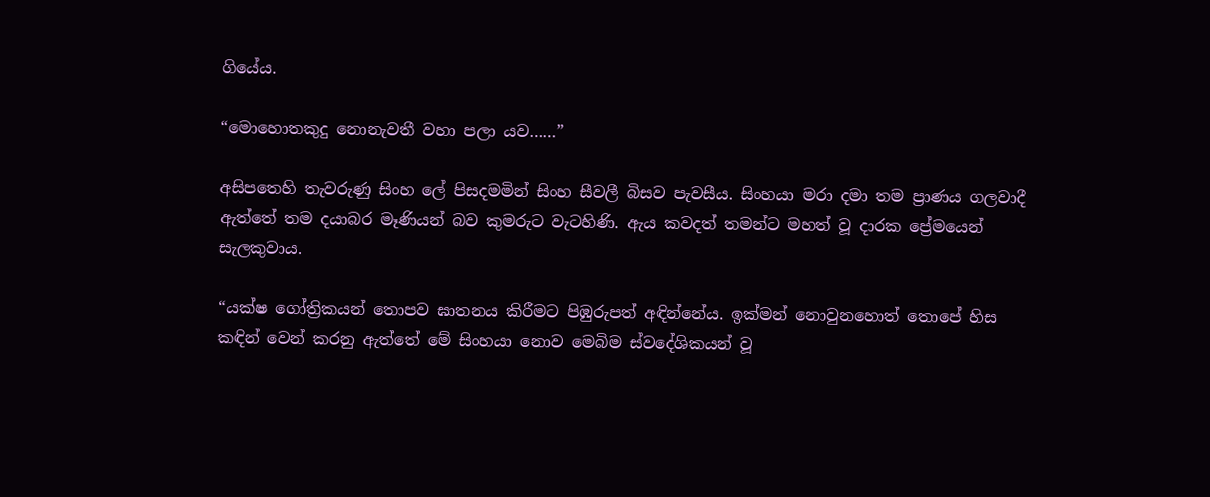ගියේය.

“මොහොතකුදු නොනැවතී වහා පලා යව……”

අසිපතෙහි තැවරුණු සිංහ ලේ පිසදමමින් සිංහ සීවලී බිසව පැවසීය. සිංහයා මරා දමා තම ප්‍රාණය ගලවාදී ඇත්තේ තම දයාබර මෑණියන් බව කුමරුට වැටහිණි. ඇය කවදත් තමන්ට මහත් වූ දාරක ප්‍රේමයෙන් සැලකුවාය.

“යක්ෂ ගෝත්‍රිකයන් තොපව ඝාතනය කිරීමට පිඹුරුපත් අඳින්නේය. ඉක්මන් නොවුනහොත් තොපේ හිස කඳින් වෙන් කරනු ඇත්තේ මේ සිංහයා නොව මෙබිම ස්වදේශිකයන් වූ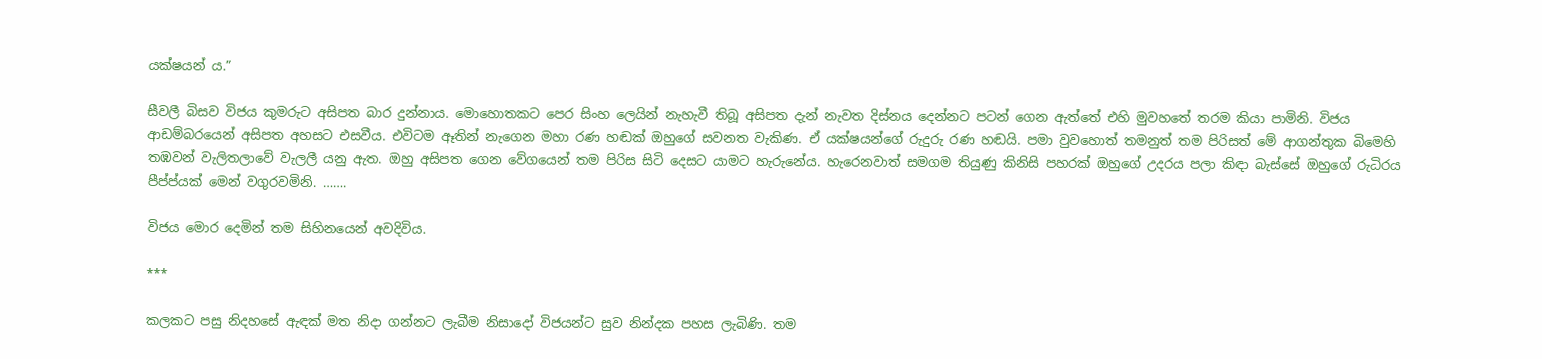යක්ෂයන් ය.”

සීවලී බිසව විජය කුමරුට අසිපත බාර දුන්නාය. මොහොතකට පෙර සිංහ ලෙයින් නැහැවී තිබූ අසිපත දැන් නැවත දිස්නය දෙන්නට පටන් ගෙන ඇත්තේ එහි මුවහතේ තරම කියා පාමිනි. විජය ආඩම්බරයෙන් අසිපත අහසට එසවීය. එවිටම ඈතින් නැගෙන මහා රණ හඬක් ඔහුගේ සවනත වැකිණ. ඒ යක්ෂයන්ගේ රුදුරු රණ හඬයි. පමා වුවහොත් තමනුත් තම පිරිසත් මේ ආගන්තුක බිමෙහි තඹවන් වැලිතලාවේ වැලලී යනු ඇත. ඔහු අසිපත ගෙන වේගයෙන් තම පිරිස සිටි දෙසට යාමට හැරුනේය. හැරෙනවාත් සමගම තියුණු කිනිසි පහරක් ඔහුගේ උදරය පලා කිඳා බැස්සේ ඔහුගේ රුධිරය පීප්ප්යක් මෙන් වගුරවමිනි. …….

විජය මොර දෙමින් තම සිහිනයෙන් අවදිවිය.

***

කලකට පසු නිදහසේ ඇඳක් මත නිදා ගන්නට ලැබීම නිසාදෝ විජයන්ට සුව නින්දක පහස ලැබිණි. තම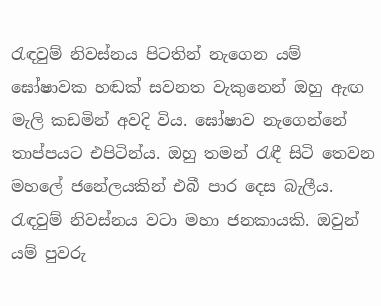රැඳවුම් නිවස්නය පිටතින් නැගෙන යම් ඝෝෂාවක හඬක් සවනත වැකුනෙන් ඔහු ඇඟ මැලි කඩමින් අවදි විය. ඝෝෂාව නැගෙන්නේ තාප්පයට එපිටින්ය. ඔහු තමන් රැඳී සිටි තෙවන මහලේ ජනේලයකින් එබී පාර දෙස බැලීය. රැඳවුම් නිවස්නය වටා මහා ජනකායකි. ඔවුන් යම් පුවරු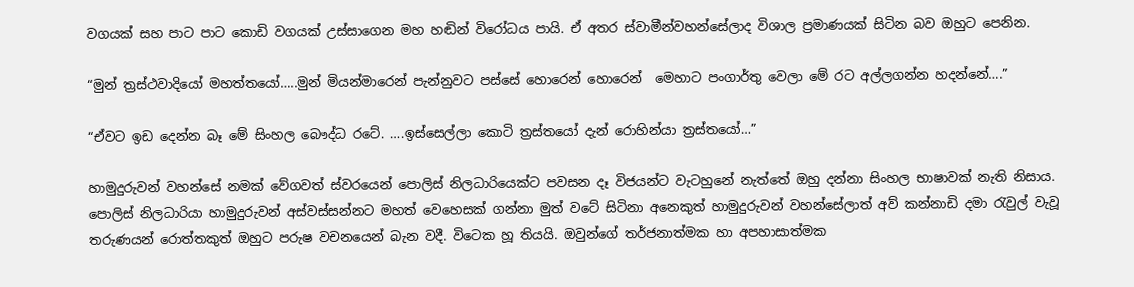වගයක් සහ පාට පාට කොඩි වගයක් උස්සාගෙන මහ හඬින් විරෝධය පායි. ඒ අතර ස්වාමීන්වහන්සේලාද විශාල ප්‍රමාණයක් සිටින බව ඔහුට පෙනින.

“මුන් ත්‍රස්ථවාදියෝ මහත්තයෝ…..මුන් මියන්මාරෙන් පැන්නුවට පස්සේ හොරෙන් හොරෙන්  මෙහාට පංගාර්තු වෙලා මේ රට අල්ලගන්න හදන්නේ….”

“ඒවට ඉඩ දෙන්න බෑ මේ සිංහල බෞද්ධ රටේ. ….ඉස්සෙල්ලා කොටි ත්‍රස්තයෝ දැන් රොහින්යා ත්‍රස්තයෝ…”

හාමුදුරුවන් වහන්සේ නමක් වේගවත් ස්වරයෙන් පොලිස් නිලධාරියෙක්ට පවසන දෑ විජයන්ට වැටහුනේ නැත්තේ ඔහු දන්නා සිංහල භාෂාවක් නැති නිසාය. පොලිස් නිලධාරියා හාමුදුරුවන් අස්වස්සන්නට මහත් වෙහෙසක් ගන්නා මුත් වටේ සිටිනා අනෙකුත් හාමුදුරුවන් වහන්සේලාත් අව් කන්නාඩි දමා රැවුල් වැවූ තරුණයන් රොත්තකුත් ඔහුට පරුෂ වචනයෙන් බැන වදී. විටෙක හූ තියයි. ඔවුන්ගේ තර්ජනාත්මක හා අපහාසාත්මක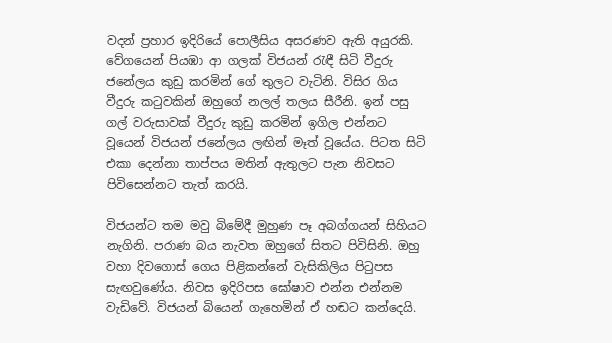වදන් ප්‍රහාර ඉදිරියේ පොලීසිය අසරණව ඇති අයුරකි. වේගයෙන් පියඹා ආ ගලක් විජයන් රැඳී සිටි වීදුරු ජනේලය කුඩු කරමින් ගේ තුලට වැටිනි. විසිර ගිය වීදුරු කටුවකින් ඔහුගේ නලල් තලය සීරීනි. ඉන් පසු ගල් වරුසාවක් වීදුරු කුඩු කරමින් ඉගිල එන්නට වූයෙන් විජයන් ජනේලය ලඟින් මෑත් වූයේය. පිටත සිටි එකා දෙන්නා තාප්පය මතින් ඇතුලට පැන නිවසට පිවිසෙන්නට තැත් කරයි.

විජයන්ට තම මවු බිමේදී මුහුණ පෑ අබග්ගයන් සිහියට නැගිනි. පරාණ බය නැවත ඔහුගේ සිතට පිවිසිනි. ඔහු වහා දිවගොස් ගෙය පිළිකන්නේ වැසිකිලිය පිටුපස සැඟවුණේය. නිවස ඉදිරිපස ඝෝෂාව එන්න එන්නම වැඩිවේ. විජයන් බියෙන් ගැහෙමින් ඒ හඬට කන්දෙයි.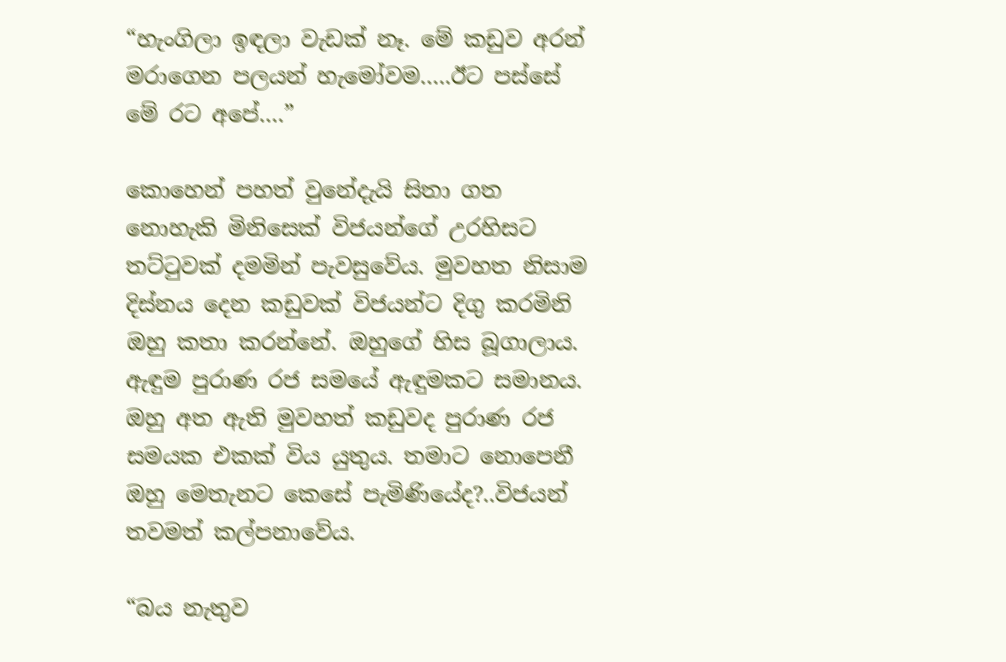“හැංගිලා ඉඳලා වැඩක් නෑ. මේ කඩුව අරන් මරාගෙන පලයන් හැමෝවම…..ඊට පස්සේ මේ රට අපේ….”

කොහෙන් පහත් වුනේදැයි සිතා ගත නොහැකි මිනිසෙක් විජයන්ගේ උරහිසට තට්ටුවක් දමමින් පැවසුවේය. මුවහත නිසාම දිස්නය දෙන කඩුවක් විජයන්ට දිගු කරමිනි ඔහු කතා කරන්නේ. ඔහුගේ හිස බූගාලාය. ඇඳුම පුරාණ රජ සමයේ ඇඳුමකට සමානය. ඔහු අත ඇති මුවහත් කඩුවද පුරාණ රජ සමයක එකක් විය යුතුය. තමාට නොපෙනී ඔහු මෙතැනට කෙසේ පැමිණියේද?..විජයන් තවමත් කල්පනාවේය.

“බය නැතුව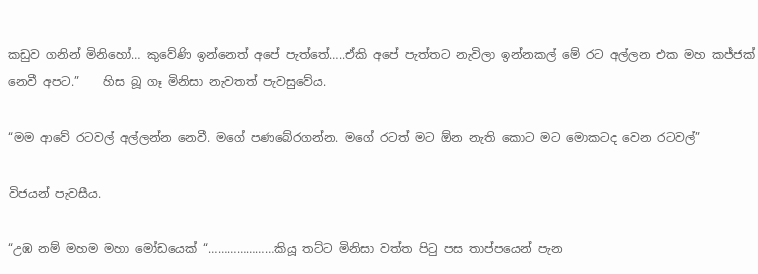කඩුව ගනින් මිනිහෝ… කුවේණි ඉන්නෙත් අපේ පැත්තේ…..ඒකි අපේ පැත්තට නැවිලා ඉන්නකල් මේ රට අල්ලන එක මහ කජ්ජක් නෙවී අපට.”    හිස බූ ගෑ මිනිසා නැවතත් පැවසුවේය.

“මම ආවේ රටවල් අල්ලන්න නෙවී. මගේ පණබේරගන්න. මගේ රටත් මට ඕන නැති කොට මට මොකටද වෙන රටවල්”

විජයන් පැවසීය.

“උඹ නම් මහම මහා මෝඩයෙක් “…………………කියූ තට්ට මිනිසා වත්ත පිටු පස තාප්පයෙන් පැන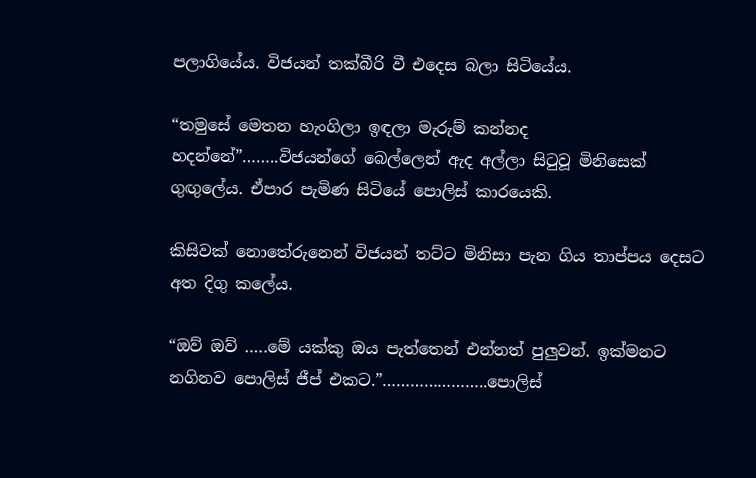පලාගියේය. විජයන් තක්බීරි වී එදෙස බලා සිටියේය.

“තමුසේ මෙතන හැංගිලා ඉඳලා මැරුම් කන්නද හදන්නේ”……..විජයන්ගේ බෙල්ලෙන් ඇද අල්ලා සිටුවූ මිනිසෙක් ගුඟුලේය. ඒපාර පැමිණ සිටියේ පොලිස් කාරයෙකි.

කිසිවක් නොතේරුනෙන් විජයන් තට්ට මිනිසා පැන ගිය තාප්පය දෙසට අත දිගු කලේය.

“ඔව් ඔව් …..මේ යක්කු ඔය පැත්තෙන් එන්නත් පුලුවන්. ඉක්මනට නගිනව පොලිස් ජීප් එකට.”…………………..පොලිස්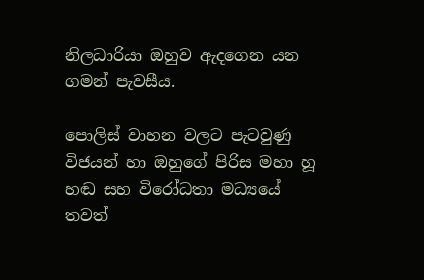නිලධාරියා ඔහුව ඇදගෙන යන ගමන් පැවසීය.

පොලිස් වාහන වලට පැටවුණු විජයන් හා ඔහුගේ පිරිස මහා හූ හඬ සහ විරෝධතා මධ්‍යයේ තවත්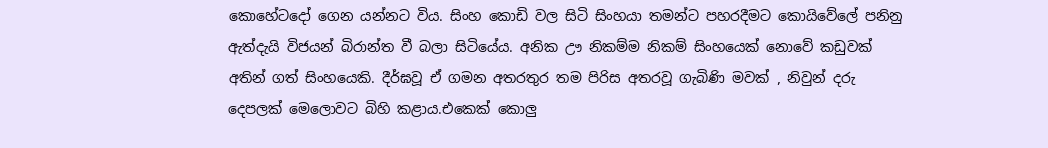කොහේටදෝ ගෙන යන්නට විය. සිංහ කොඩි වල සිටි සිංහයා තමන්ට පහරදීමට කොයිවේලේ පනිනු ඇත්දැයි විජයන් බිරාන්ත වී බලා සිටියේය. අනික ඌ නිකම්ම නිකම් සිංහයෙක් නොවේ කඩුවක් අතින් ගත් සිංහයෙකි. දීර්ඝවූ ඒ ගමන අතරතුර තම පිරිස අතරවූ ගැබිණි මවක් , නිවුන් දරු දෙපලක් මෙලොවට බිහි කළාය.එකෙක් කොලු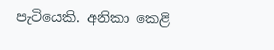පැටියෙකි. අනිකා කෙළි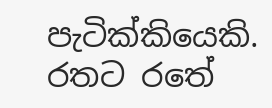පැටික්කියෙකි. රතට රතේ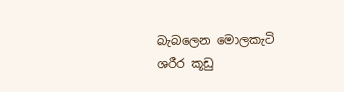බැබලෙන මොලකැටි ශරීර කූඩු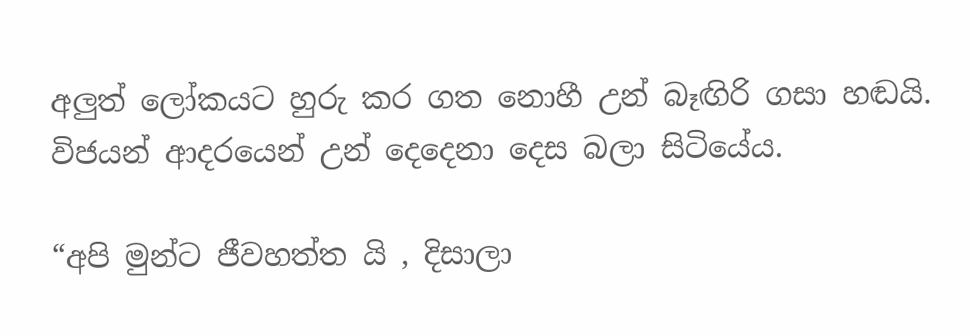අලුත් ලෝකයට හුරු කර ගත නොහී උන් බෑඟිරි ගසා හඬයි. විජයන් ආදරයෙන් උන් දෙදෙනා දෙස බලා සිටියේය.

“අපි මුන්ට ජීවහත්ත යි , දිසාලා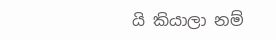යි කියාලා නම්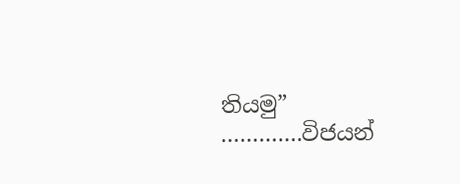තියමු”   ………….විජයන්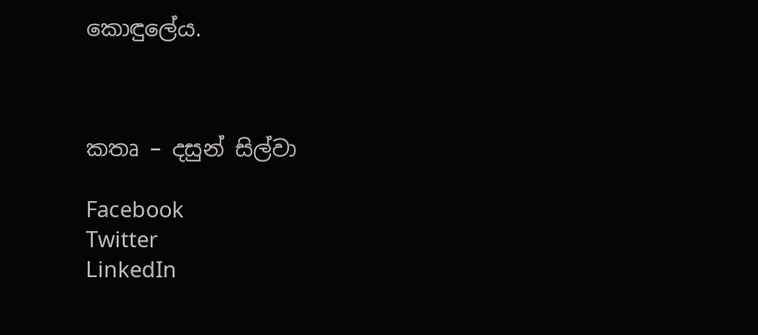කොඳුලේය.



කතෘ – දසුන් සිල්වා

Facebook
Twitter
LinkedIn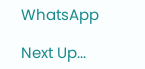WhatsApp

Next Up...